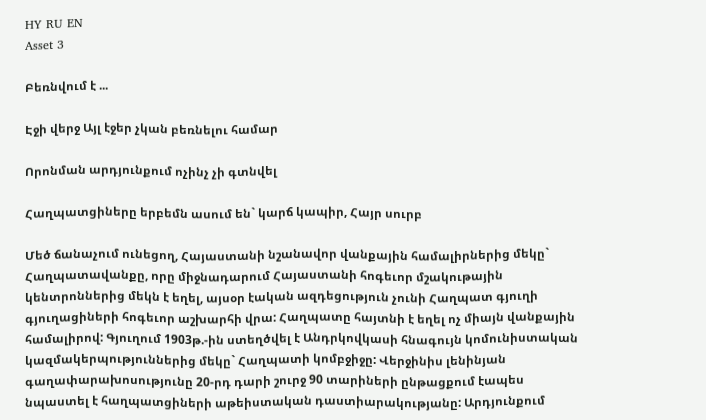HY RU EN
Asset 3

Բեռնվում է ...

Էջի վերջ Այլ էջեր չկան բեռնելու համար

Որոնման արդյունքում ոչինչ չի գտնվել

Հաղպատցիները երբեմն ասում են` կարճ կապիր, Հայր սուրբ

Մեծ ճանաչում ունեցող, Հայաստանի նշանավոր վանքային համալիրներից մեկը` Հաղպատավանքը, որը միջնադարում Հայաստանի հոգեւոր մշակութային  կենտրոններից մեկն է եղել, այսօր էական ազդեցություն չունի Հաղպատ գյուղի գյուղացիների հոգեւոր աշխարհի վրա: Հաղպատը հայտնի է եղել ոչ միայն վանքային համալիրով: Գյուղում 1903թ.-ին ստեղծվել է Անդրկովկասի հնագույն կոմունիստական կազմակերպություններից մեկը` Հաղպատի կոմբջիջը: Վերջինիս լենինյան գաղափարախոսությունը 20-րդ դարի շուրջ 90 տարիների ընթացքում էապես նպաստել է հաղպատցիների աթեիստական դաստիարակությանը: Արդյունքում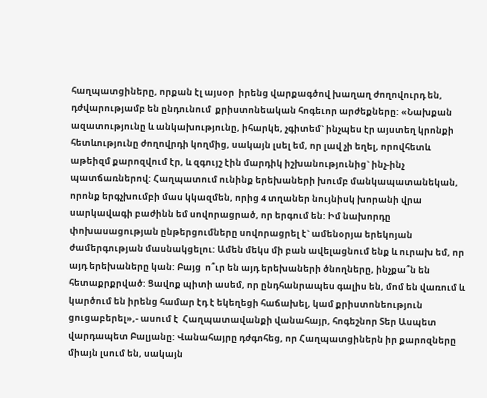հաղպատցիները, որքան էլ այսօր  իրենց վարքագծով խաղաղ ժողովուրդ են, դժվարությամբ են ընդունում  քրիստոնեական հոգեւոր արժեքները: «Նախքան ազատությունը և անկախությունը, իհարկե, չգիտեմ` ինչպես էր այստեղ կրոնքի հետևությունը ժողովրդի կողմից, սակայն լսել եմ, որ լավ չի եղել, որովհետև աթեիզմ քարոզվում էր, և զգույշ էին մարդիկ իշխանությունից` ինչ-ինչ պատճառներով: Հաղպատում ունինք երեխաների խումբ մանկապատանեկան, որոնք երգչխումբի մաս կկազմեն, որից 4 տղաներ նույնիսկ խորանի վրա սարկավագի բաժինն եմ սովորացրած, որ երգում են: Իմ նախորդը փոխասացության ընթերցումները սովորացրել է` ամենօրյա երեկոյան ժամերգության մասնակցելու: Ամեն մեկս մի բան ավելացնում ենք և ուրախ եմ, որ այդ երեխաները կան: Բայց  ո՞ւր են այդ երեխաների ծնողները, ինչքա՞ն են հետաքրքրված: Ցավոք պիտի ասեմ, որ ընդհանրապես գալիս են, մոմ են վառում և կարծում են իրենց համար էդ է եկեղեցի հաճախել, կամ քրիստոնեություն ցուցաբերել»,- ասում է  Հաղպատավանքի վանահայր, հոգեշնոր Տեր Ասպետ վարդապետ Բալյանը: Վանահայրը դժգոհեց, որ Հաղպատցիներն իր քարոզները միայն լսում են, սակայն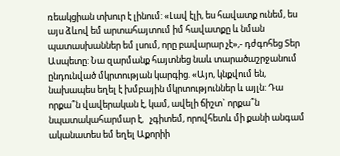ռեակցիան տխուր է լինում: «Լավ էլի, ես հավատք ունեմ, ես այս ձևով եմ արտահայտում իմ հավատքը և նման պատասխաններ եմ լսում, որը բավարար չէ»,- դժգոհեց Տեր Ասպետը: Նա զարմանք հայտնեց նաև տարածաշրջանում ընդունված մկրտության կարգից. «Այո, կնքվում են, նախապես եղել է խմբային մկրտություններ և այլն: Դա որքա՞ն վավերական է, կամ, ավելի ճիշտ` որքա՞ն նպատակահարմար է,   չգիտեմ, որովհետև մի քանի անգամ ականատես եմ եղել Աքորիի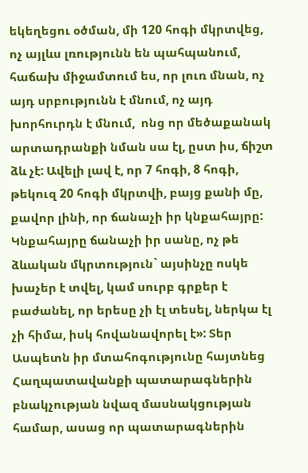եկեղեցու օծման, մի 120 հոգի մկրտվեց, ոչ այլևս լռությունն են պահպանում, հաճախ միջամտում ես, որ լուռ մնան, ոչ այդ սրբությունն է մնում, ոչ այդ խորհուրդն է մնում,  ոնց որ մեծաքանակ արտադրանքի նման սա էլ, ըստ իս, ճիշտ ձև չէ: Ավելի լավ է, որ 7 հոգի, 8 հոգի, թեկուզ 20 հոգի մկրտվի, բայց քանի մը, քավոր լինի, որ ճանաչի իր կնքահայրը: Կնքահայրը ճանաչի իր սանը, ոչ թե ձևական մկրտություն` այսինչը ոսկե խաչեր է տվել, կամ սուրբ գրքեր է բաժանել, որ երեսը չի էլ տեսել, ներկա էլ չի հիմա, իսկ հովանավորել է»: Տեր Ասպետն իր մտահոգությունը հայտնեց Հաղպատավանքի պատարագներին բնակչության նվազ մասնակցության համար, ասաց որ պատարագներին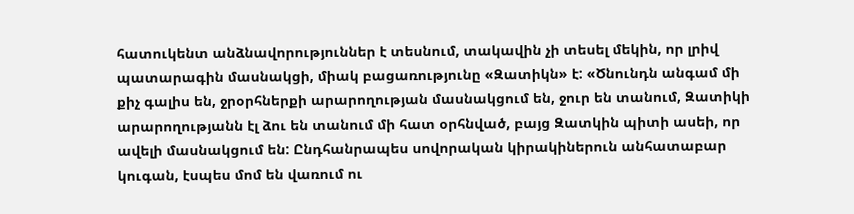հատուկենտ անձնավորություններ է տեսնում, տակավին չի տեսել մեկին, որ լրիվ պատարագին մասնակցի, միակ բացառությունը «Զատիկն» է: «Ծնունդն անգամ մի քիչ գալիս են, ջրօրհներքի արարողության մասնակցում են, ջուր են տանում, Զատիկի արարողությանն էլ ձու են տանում մի հատ օրհնված, բայց Զատկին պիտի ասեի, որ ավելի մասնակցում են: Ընդհանրապես սովորական կիրակիներուն անհատաբար կուգան, էսպես մոմ են վառում ու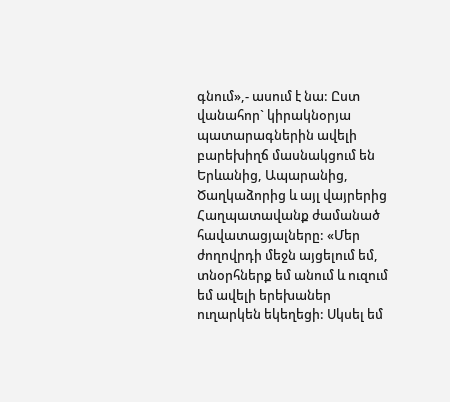գնում»,- ասում է նա: Ըստ վանահոր` կիրակնօրյա պատարագներին ավելի բարեխիղճ մասնակցում են Երևանից, Ապարանից, Ծաղկաձորից և այլ վայրերից Հաղպատավանք ժամանած  հավատացյալները: «Մեր ժողովրդի մեջն այցելում եմ, տնօրհներք եմ անում և ուզում եմ ավելի երեխաներ ուղարկեն եկեղեցի: Սկսել եմ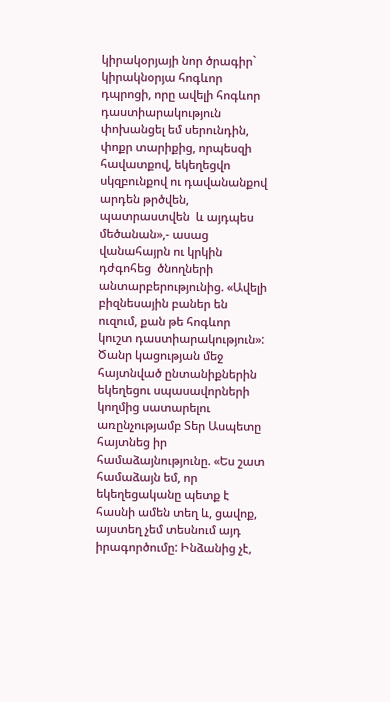կիրակօրյայի նոր ծրագիր` կիրակնօրյա հոգևոր դպրոցի, որը ավելի հոգևոր դաստիարակություն փոխանցել եմ սերունդին, փոքր տարիքից, որպեսզի հավատքով, եկեղեցվո սկզբունքով ու դավանանքով արդեն թրծվեն, պատրաստվեն  և այդպես մեծանան»,- ասաց վանահայրն ու կրկին դժգոհեց  ծնողների անտարբերությունից. «Ավելի բիզնեսային բաներ են ուզում, քան թե հոգևոր կուշտ դաստիարակություն»: Ծանր կացության մեջ հայտնված ընտանիքներին եկեղեցու սպասավորների կողմից սատարելու առընչությամբ Տեր Ասպետը հայտնեց իր համաձայնությունը. «Ես շատ համաձայն եմ, որ եկեղեցականը պետք է հասնի ամեն տեղ և, ցավոք, այստեղ չեմ տեսնում այդ իրագործումը: Ինձանից չէ,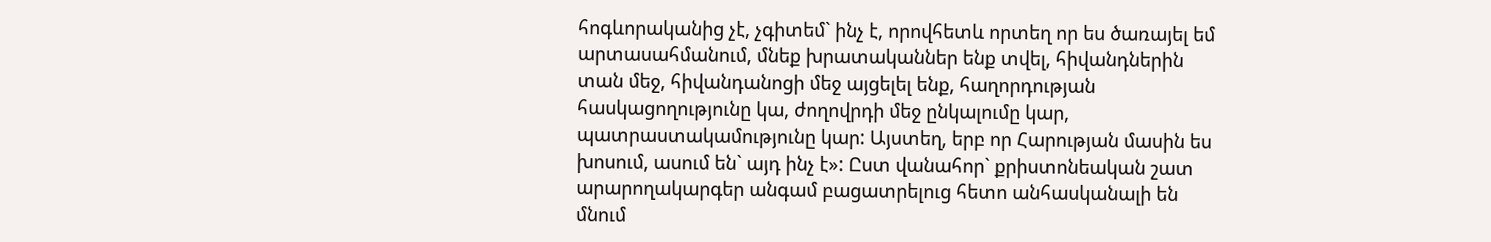հոգևորականից չէ, չգիտեմ` ինչ է, որովհետև որտեղ որ ես ծառայել եմ արտասահմանում, մնեք խրատականներ ենք տվել, հիվանդներին տան մեջ, հիվանդանոցի մեջ այցելել ենք, հաղորդության հասկացողությունը կա, ժողովրդի մեջ ընկալումը կար, պատրաստակամությունը կար: Այստեղ, երբ որ Հարության մասին ես խոսում, ասում են` այդ ինչ է»: Ըստ վանահոր` քրիստոնեական շատ արարողակարգեր անգամ բացատրելուց հետո անհասկանալի են մնում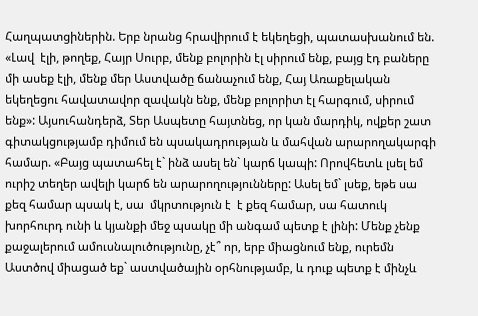Հաղպատցիներին. Երբ նրանց հրավիրում է եկեղեցի, պատասխանում են. «Լավ  էլի, թողեք, Հայր Սուրբ, մենք բոլորին էլ սիրում ենք, բայց էդ բաները մի ասեք էլի, մենք մեր Աստվածը ճանաչում ենք, Հայ Առաքելական եկեղեցու հավատավոր զավակն ենք, մենք բոլորիտ էլ հարգում, սիրում ենք»: Այսուհանդերձ, Տեր Ասպետը հայտնեց, որ կան մարդիկ, ովքեր շատ գիտակցությամբ դիմում են պսակադրության և մահվան արարողակարգի համար. «Բայց պատահել է` ինձ ասել են` կարճ կապի: Որովհետև լսել եմ ուրիշ տեղեր ավելի կարճ են արարողությունները: Ասել եմ` լսեք, եթե սա  քեզ համար պսակ է, սա  մկրտություն է  է քեզ համար, սա հատուկ խորհուրդ ունի և կյանքի մեջ պսակը մի անգամ պետք է լինի: Մենք չենք քաջալերում ամուսնալուծությունը, չէ՞ որ, երբ միացնում ենք, ուրեմն Աստծով միացած եք` աստվածային օրհնությամբ, և դուք պետք է մինչև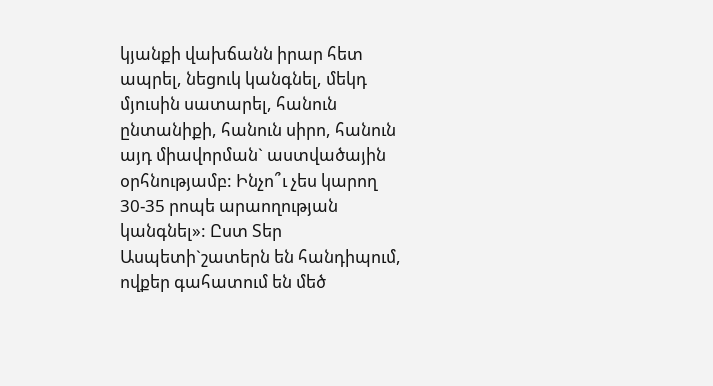կյանքի վախճանն իրար հետ ապրել, նեցուկ կանգնել, մեկդ մյուսին սատարել, հանուն ընտանիքի, հանուն սիրո, հանուն այդ միավորման` աստվածային օրհնությամբ: Ինչո՞ւ չես կարող 30-35 րոպե արաողության կանգնել»: Ըստ Տեր Ասպետի`շատերն են հանդիպում, ովքեր գահատում են մեծ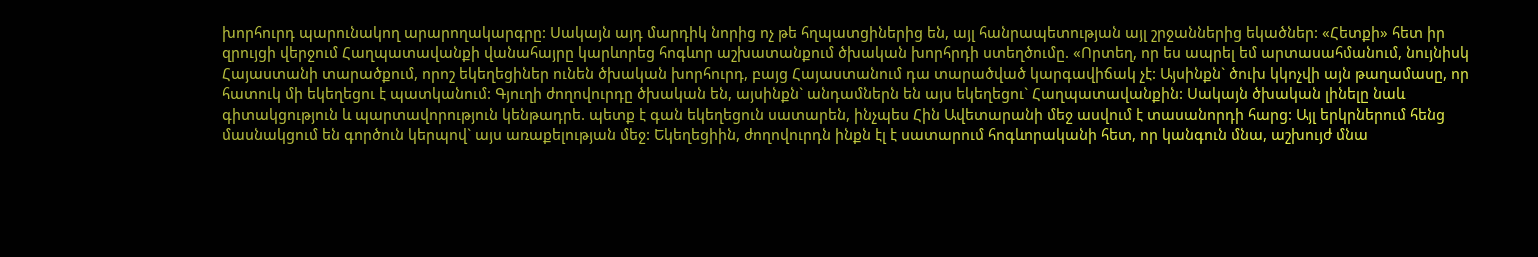խորհուրդ պարունակող արարողակարգրը: Սակայն այդ մարդիկ նորից ոչ թե հղպատցիներից են, այլ հանրապետության այլ շրջաններից եկածներ: «Հետքի» հետ իր զրույցի վերջում Հաղպատավանքի վանահայրը կարևորեց հոգևոր աշխատանքում ծխական խորհրդի ստեղծումը. «Որտեղ, որ ես ապրել եմ արտասահմանում, նույնիսկ Հայաստանի տարածքում, որոշ եկեղեցիներ ունեն ծխական խորհուրդ, բայց Հայաստանում դա տարածված կարգավիճակ չէ: Այսինքն` ծուխ կկոչվի այն թաղամասը, որ հատուկ մի եկեղեցու է պատկանում: Գյուղի ժողովուրդը ծխական են, այսինքն` անդամներն են այս եկեղեցու` Հաղպատավանքին: Սակայն ծխական լինելը նաև գիտակցություն և պարտավորություն կենթադրե. պետք է գան եկեղեցուն սատարեն, ինչպես Հին Ավետարանի մեջ ասվում է տասանորդի հարց: Այլ երկրներում հենց մասնակցում են գործուն կերպով` այս առաքելության մեջ: Եկեղեցիին, ժողովուրդն ինքն էլ է սատարում հոգևորականի հետ, որ կանգուն մնա, աշխույժ մնա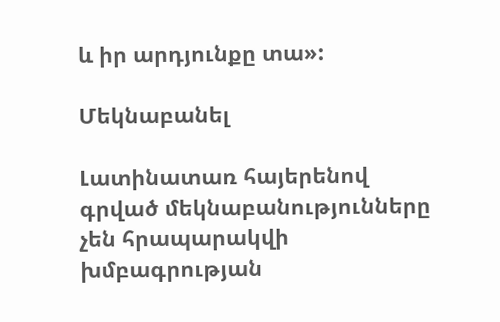և իր արդյունքը տա»:

Մեկնաբանել

Լատինատառ հայերենով գրված մեկնաբանությունները չեն հրապարակվի խմբագրության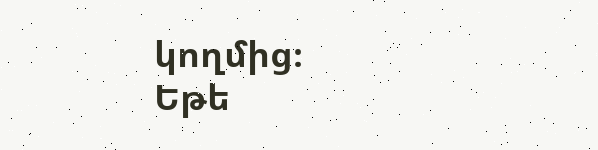կողմից։
Եթե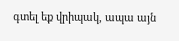գտել եք վրիպակ, ապա այն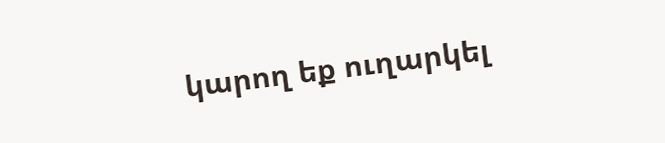կարող եք ուղարկել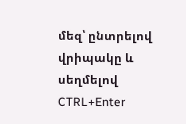մեզ՝ ընտրելով վրիպակը և սեղմելով CTRL+Enter